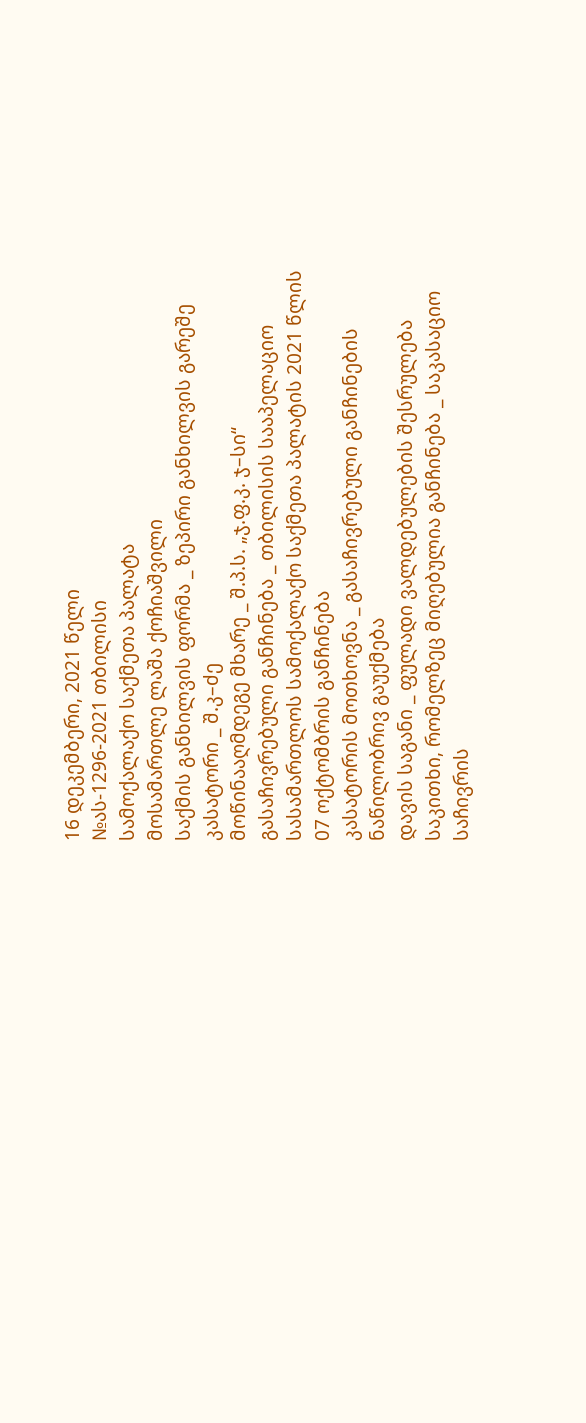16 დეკემბერი, 2021 წელი
№ას-1296-2021 თბილისი
სამოქალაქო საქმეთა პალატა
მოსამართლე ლაშა ქოჩიაშვილი
საქმის განხილვის ფორმა _ ზეპირი განხილვის გარეშე
კასატორი _ შ.კ–ძე
მოწინააღმდეგე მხარე _ შ.პ.ს. „ჯ.ფ.კ. ჯ–სი“
გასაჩივრებული განჩინება _ თბილისის სააპელაციო სასამართლოს სამოქალაქო საქმეთა პალატის 2021 წლის 07 ოქტომბრის განჩინება
კასატორის მოთხოვნა _ გასაჩივრებული განჩინების ნაწილობრივ გაუქმება
დავის საგანი _ ფულადი ვალდებულების შესრულება
საკითხი, რომელზეც მიღებულია განჩინება _ საკასაციო საჩივრის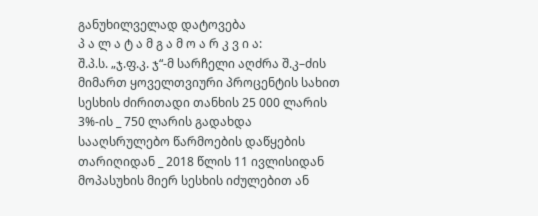განუხილველად დატოვება
პ ა ლ ა ტ ა მ გ ა მ ო ა რ კ ვ ი ა:
შ.პ.ს. „ჯ.ფ.კ. ჯ“-მ სარჩელი აღძრა შ.კ–ძის მიმართ ყოველთვიური პროცენტის სახით სესხის ძირითადი თანხის 25 000 ლარის 3%-ის _ 750 ლარის გადახდა სააღსრულებო წარმოების დაწყების თარიღიდან _ 2018 წლის 11 ივლისიდან მოპასუხის მიერ სესხის იძულებით ან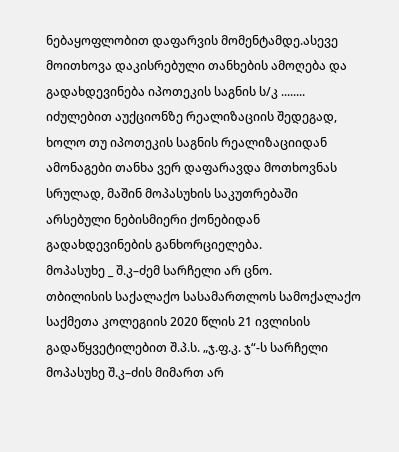ნებაყოფლობით დაფარვის მომენტამდე.ასევე მოითხოვა დაკისრებული თანხების ამოღება და გადახდევინება იპოთეკის საგნის ს/კ ........ იძულებით აუქციონზე რეალიზაციის შედეგად, ხოლო თუ იპოთეკის საგნის რეალიზაციიდან ამონაგები თანხა ვერ დაფარავდა მოთხოვნას სრულად, მაშინ მოპასუხის საკუთრებაში არსებული ნებისმიერი ქონებიდან გადახდევინების განხორციელება.
მოპასუხე _ შ.კ–ძემ სარჩელი არ ცნო.
თბილისის საქალაქო სასამართლოს სამოქალაქო საქმეთა კოლეგიის 2020 წლის 21 ივლისის გადაწყვეტილებით შ.პ.ს. „ჯ.ფ.კ. ჯ“-ს სარჩელი მოპასუხე შ.კ–ძის მიმართ არ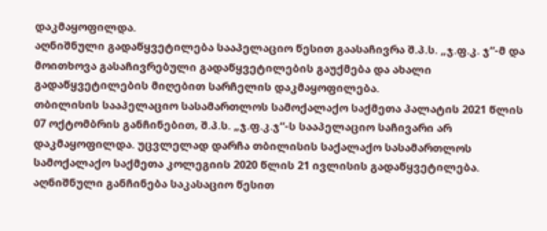დაკმაყოფილდა.
აღნიშნული გადაწყვეტილება სააპელაციო წესით გაასაჩივრა შ.პ.ს. „ჯ.ფ.კ. ჯ“-მ და მოითხოვა გასაჩივრებული გადაწყვეტილების გაუქმება და ახალი გადაწყვეტილების მიღებით სარჩელის დაკმაყოფილება.
თბილისის სააპელაციო სასამართლოს სამოქალაქო საქმეთა პალატის 2021 წლის 07 ოქტომბრის განჩინებით, შ.პ.ს. „ჯ.ფ.კ.ჯ“-ს სააპელაციო საჩივარი არ დაკმაყოფილდა. უცვლელად დარჩა თბილისის საქალაქო სასამართლოს სამოქალაქო საქმეთა კოლეგიის 2020 წლის 21 ივლისის გადაწყვეტილება.
აღნიშნული განჩინება საკასაციო წესით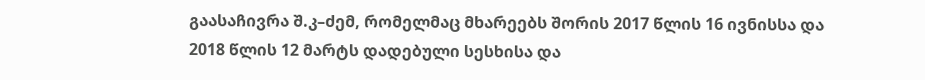გაასაჩივრა შ.კ–ძემ, რომელმაც მხარეებს შორის 2017 წლის 16 ივნისსა და 2018 წლის 12 მარტს დადებული სესხისა და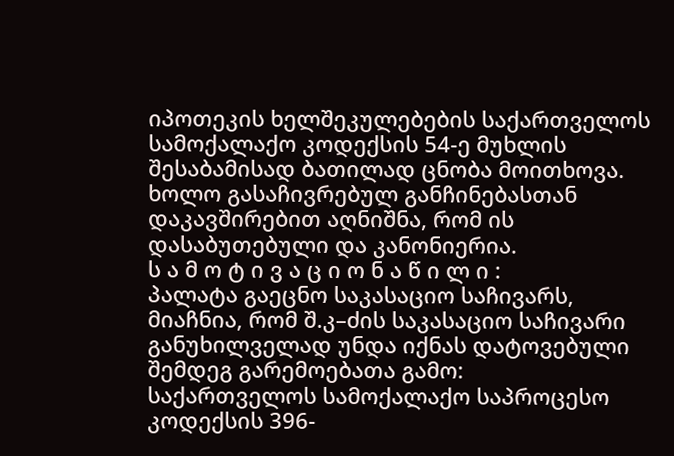იპოთეკის ხელშეკულებების საქართველოს სამოქალაქო კოდექსის 54-ე მუხლის შესაბამისად ბათილად ცნობა მოითხოვა. ხოლო გასაჩივრებულ განჩინებასთან დაკავშირებით აღნიშნა, რომ ის დასაბუთებული და კანონიერია.
ს ა მ ო ტ ი ვ ა ც ი ო ნ ა წ ი ლ ი :
პალატა გაეცნო საკასაციო საჩივარს, მიაჩნია, რომ შ.კ–ძის საკასაციო საჩივარი განუხილველად უნდა იქნას დატოვებული შემდეგ გარემოებათა გამო:
საქართველოს სამოქალაქო საპროცესო კოდექსის 396-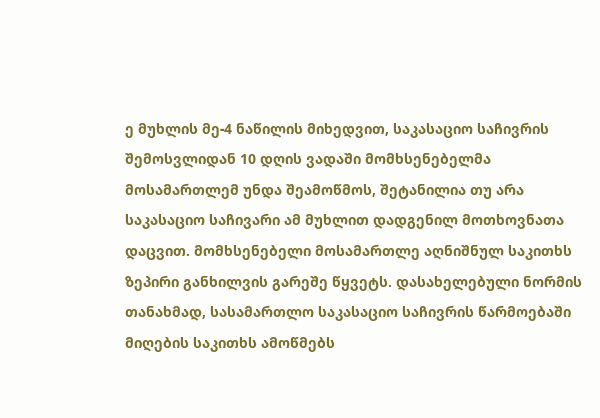ე მუხლის მე-4 ნაწილის მიხედვით, საკასაციო საჩივრის შემოსვლიდან 10 დღის ვადაში მომხსენებელმა მოსამართლემ უნდა შეამოწმოს, შეტანილია თუ არა საკასაციო საჩივარი ამ მუხლით დადგენილ მოთხოვნათა დაცვით. მომხსენებელი მოსამართლე აღნიშნულ საკითხს ზეპირი განხილვის გარეშე წყვეტს. დასახელებული ნორმის თანახმად, სასამართლო საკასაციო საჩივრის წარმოებაში მიღების საკითხს ამოწმებს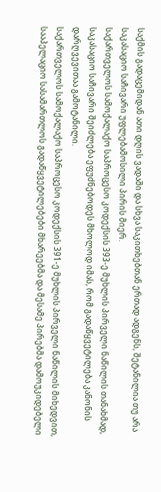საქმის გადაცემიდან ათი დღის ვადაში და სხვა საკითხებთან ერთად ადგენს, შეტანილია თუ არა საკასაციო საჩივარი უფლებამოსილი პირის მიერ.
საქართველოს სამოქალაქო საპროცესო კოდექსის 393-ე მუხლის პირველი ნაწილის თანახმად, საკასაციო საჩივარი შეიძლება ეფუძნებოდეს მხოლოდ იმას, რომ გადაწყვეტილება კანონის დარღვევითაა გამოტანილი.
საქართველოს სამოქალაქო საპროცესო კოდექსის 391-ე მუხლის პირველი ნაწილის მიხედვით, სააპელაციო სასამართლოს გადაწყვეტილებები მხარეებმა და მესამე პირებმა დამოუკიდებელი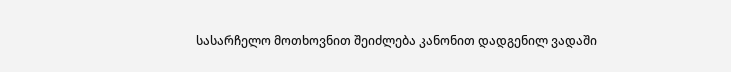სასარჩელო მოთხოვნით შეიძლება კანონით დადგენილ ვადაში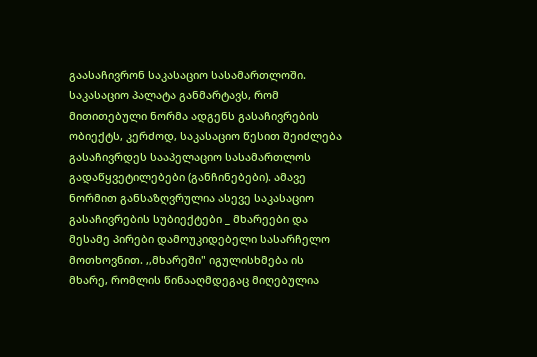გაასაჩივრონ საკასაციო სასამართლოში.
საკასაციო პალატა განმარტავს, რომ მითითებული ნორმა ადგენს გასაჩივრების ობიექტს, კერძოდ, საკასაციო წესით შეიძლება გასაჩივრდეს სააპელაციო სასამართლოს გადაწყვეტილებები (განჩინებები). ამავე ნორმით განსაზღვრულია ასევე საკასაციო გასაჩივრების სუბიექტები _ მხარეები და მესამე პირები დამოუკიდებელი სასარჩელო მოთხოვნით. ,,მხარეში" იგულისხმება ის მხარე, რომლის წინააღმდეგაც მიღებულია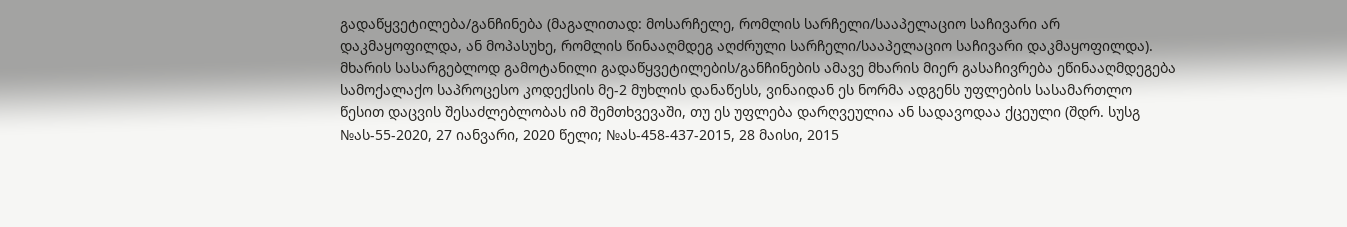გადაწყვეტილება/განჩინება (მაგალითად: მოსარჩელე, რომლის სარჩელი/სააპელაციო საჩივარი არ დაკმაყოფილდა, ან მოპასუხე, რომლის წინააღმდეგ აღძრული სარჩელი/სააპელაციო საჩივარი დაკმაყოფილდა). მხარის სასარგებლოდ გამოტანილი გადაწყვეტილების/განჩინების ამავე მხარის მიერ გასაჩივრება ეწინააღმდეგება სამოქალაქო საპროცესო კოდექსის მე-2 მუხლის დანაწესს, ვინაიდან ეს ნორმა ადგენს უფლების სასამართლო წესით დაცვის შესაძლებლობას იმ შემთხვევაში, თუ ეს უფლება დარღვეულია ან სადავოდაა ქცეული (შდრ. სუსგ №ას-55-2020, 27 იანვარი, 2020 წელი; №ას-458-437-2015, 28 მაისი, 2015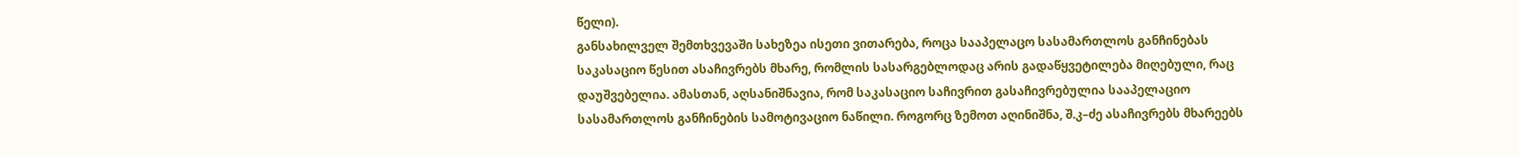წელი).
განსახილველ შემთხვევაში სახეზეა ისეთი ვითარება, როცა სააპელაცო სასამართლოს განჩინებას საკასაციო წესით ასაჩივრებს მხარე, რომლის სასარგებლოდაც არის გადაწყვეტილება მიღებული, რაც დაუშვებელია. ამასთან, აღსანიშნავია, რომ საკასაციო საჩივრით გასაჩივრებულია სააპელაციო სასამართლოს განჩინების სამოტივაციო ნაწილი. როგორც ზემოთ აღინიშნა, შ.კ–ძე ასაჩივრებს მხარეებს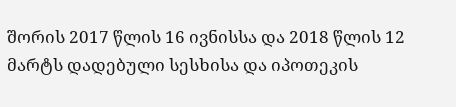შორის 2017 წლის 16 ივნისსა და 2018 წლის 12 მარტს დადებული სესხისა და იპოთეკის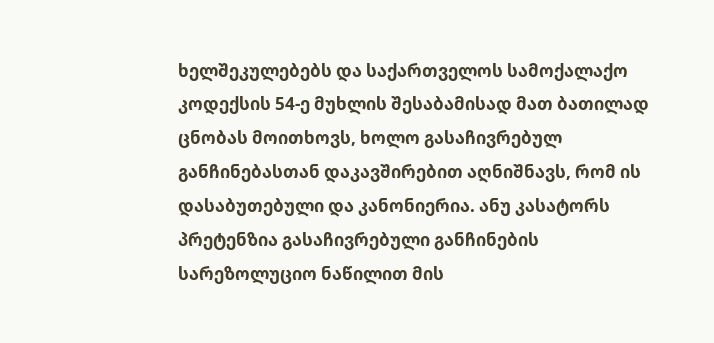ხელშეკულებებს და საქართველოს სამოქალაქო კოდექსის 54-ე მუხლის შესაბამისად მათ ბათილად ცნობას მოითხოვს, ხოლო გასაჩივრებულ განჩინებასთან დაკავშირებით აღნიშნავს, რომ ის დასაბუთებული და კანონიერია. ანუ კასატორს პრეტენზია გასაჩივრებული განჩინების სარეზოლუციო ნაწილით მის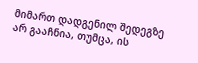მიმართ დადგენილ შედეგზე არ გააჩნია, თუმცა, ის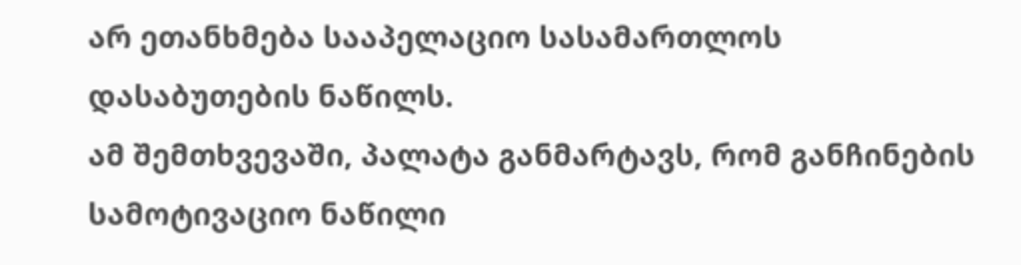არ ეთანხმება სააპელაციო სასამართლოს დასაბუთების ნაწილს.
ამ შემთხვევაში, პალატა განმარტავს, რომ განჩინების სამოტივაციო ნაწილი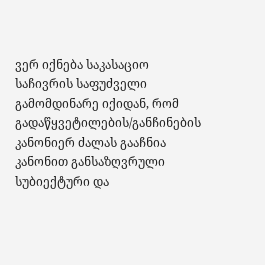ვერ იქნება საკასაციო საჩივრის საფუძველი გამომდინარე იქიდან, რომ გადაწყვეტილების/განჩინების კანონიერ ძალას გააჩნია კანონით განსაზღვრული სუბიექტური და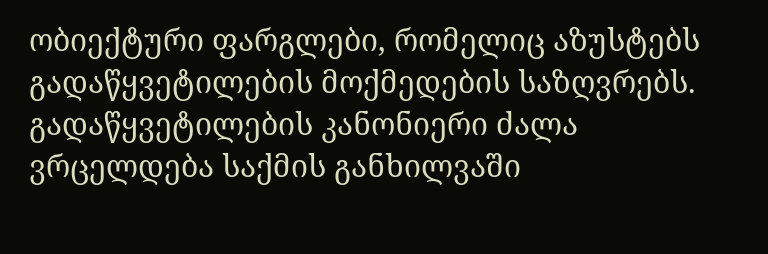ობიექტური ფარგლები, რომელიც აზუსტებს გადაწყვეტილების მოქმედების საზღვრებს. გადაწყვეტილების კანონიერი ძალა ვრცელდება საქმის განხილვაში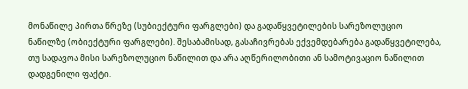მონაწილე პირთა წრეზე (სუბიექტური ფარგლები) და გადაწყვეტილების სარეზოლუციო ნაწილზე (ობიექტური ფარგლები). შესაბამისად, გასაჩივრებას ექვემდებარება გადაწყვეტილება, თუ სადავოა მისი სარეზოლუციო ნაწილით და არა აღწერილობითი ან სამოტივაციო ნაწილით დადგენილი ფაქტი.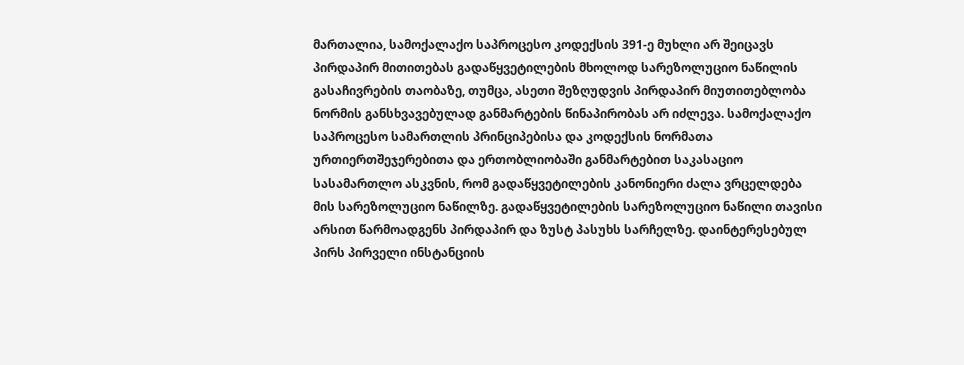მართალია, სამოქალაქო საპროცესო კოდექსის 391-ე მუხლი არ შეიცავს პირდაპირ მითითებას გადაწყვეტილების მხოლოდ სარეზოლუციო ნაწილის გასაჩივრების თაობაზე, თუმცა, ასეთი შეზღუდვის პირდაპირ მიუთითებლობა ნორმის განსხვავებულად განმარტების წინაპირობას არ იძლევა. სამოქალაქო საპროცესო სამართლის პრინციპებისა და კოდექსის ნორმათა ურთიერთშეჯერებითა და ერთობლიობაში განმარტებით საკასაციო სასამართლო ასკვნის, რომ გადაწყვეტილების კანონიერი ძალა ვრცელდება მის სარეზოლუციო ნაწილზე. გადაწყვეტილების სარეზოლუციო ნაწილი თავისი არსით წარმოადგენს პირდაპირ და ზუსტ პასუხს სარჩელზე. დაინტერესებულ პირს პირველი ინსტანციის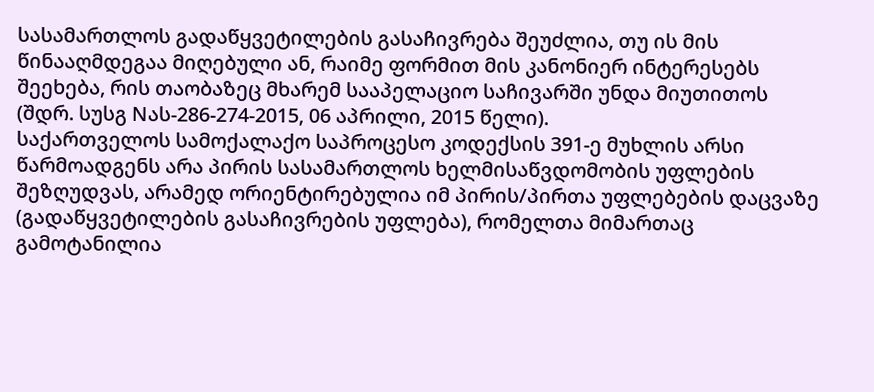სასამართლოს გადაწყვეტილების გასაჩივრება შეუძლია, თუ ის მის წინააღმდეგაა მიღებული ან, რაიმე ფორმით მის კანონიერ ინტერესებს შეეხება, რის თაობაზეც მხარემ სააპელაციო საჩივარში უნდა მიუთითოს (შდრ. სუსგ Nას-286-274-2015, 06 აპრილი, 2015 წელი).
საქართველოს სამოქალაქო საპროცესო კოდექსის 391-ე მუხლის არსი წარმოადგენს არა პირის სასამართლოს ხელმისაწვდომობის უფლების შეზღუდვას, არამედ ორიენტირებულია იმ პირის/პირთა უფლებების დაცვაზე (გადაწყვეტილების გასაჩივრების უფლება), რომელთა მიმართაც გამოტანილია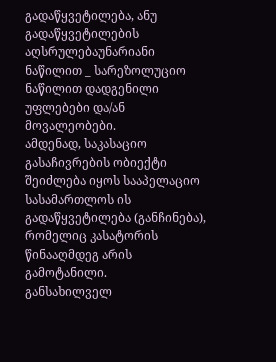გადაწყვეტილება, ანუ გადაწყვეტილების აღსრულებაუნარიანი ნაწილით _ სარეზოლუციო ნაწილით დადგენილი უფლებები და/ან მოვალეობები.
ამდენად, საკასაციო გასაჩივრების ობიექტი შეიძლება იყოს სააპელაციო სასამართლოს ის გადაწყვეტილება (განჩინება), რომელიც კასატორის წინააღმდეგ არის გამოტანილი.
განსახილველ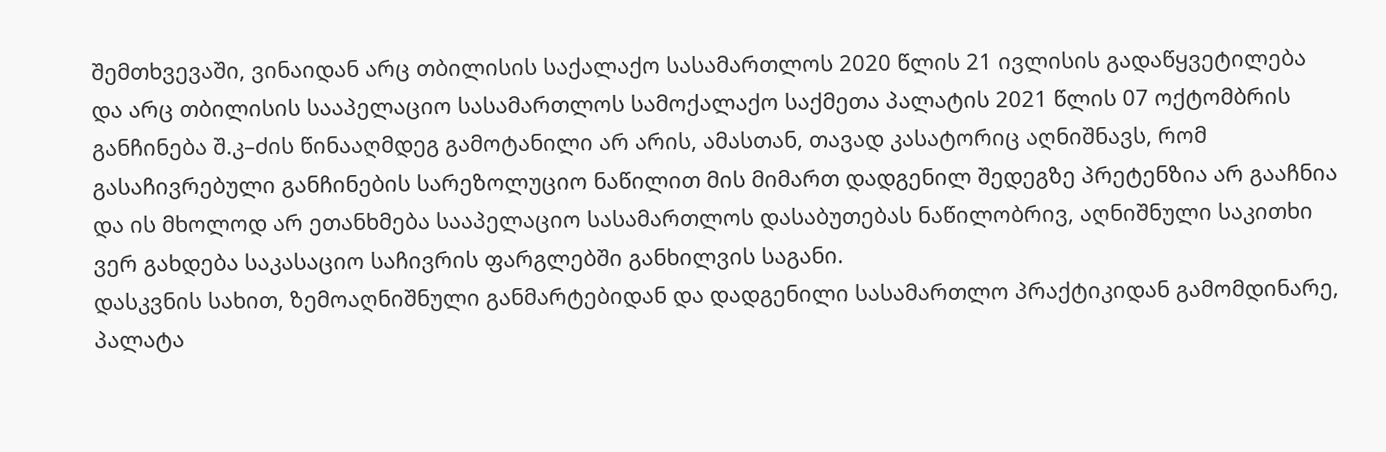შემთხვევაში, ვინაიდან არც თბილისის საქალაქო სასამართლოს 2020 წლის 21 ივლისის გადაწყვეტილება და არც თბილისის სააპელაციო სასამართლოს სამოქალაქო საქმეთა პალატის 2021 წლის 07 ოქტომბრის განჩინება შ.კ–ძის წინააღმდეგ გამოტანილი არ არის, ამასთან, თავად კასატორიც აღნიშნავს, რომ გასაჩივრებული განჩინების სარეზოლუციო ნაწილით მის მიმართ დადგენილ შედეგზე პრეტენზია არ გააჩნია და ის მხოლოდ არ ეთანხმება სააპელაციო სასამართლოს დასაბუთებას ნაწილობრივ, აღნიშნული საკითხი ვერ გახდება საკასაციო საჩივრის ფარგლებში განხილვის საგანი.
დასკვნის სახით, ზემოაღნიშნული განმარტებიდან და დადგენილი სასამართლო პრაქტიკიდან გამომდინარე, პალატა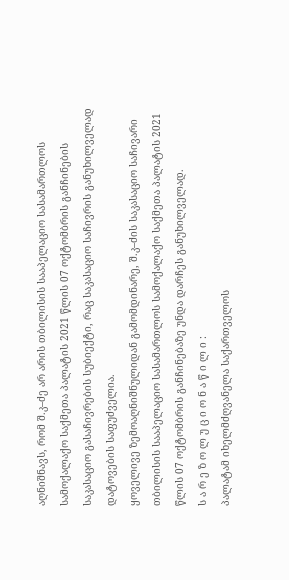აღნიშნავს, რომ შ.კ–ძე არ არის თბილისის სააპელაციო სასამართლოს სამოქალაქო საქმეთა პალატის 2021 წლის 07 ოქტომბრის განჩინების საკასაციო გასაჩივრების სუბიექტი, რაც საკასაციო საჩივრის განუხილველად დატოვების საფუძველია.
ყოველივე ზემოაღნიშნულიდან გამომდინარე, შ.კ–ძის საკასაციო საჩივარი თბილისის სააპელაციო სასამართლოს სამოქალაქო საქმეთა პალატის 2021 წლის 07 ოქტომბრის განჩინებაზე უნდა დარჩეს განუხილველად.
ს ა რ ე ზ ო ლ უ ც ი ო ნ ა წ ი ლ ი :
პალატამ იხელმძღვანელა საქართველოს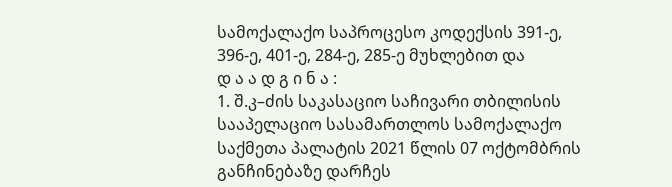სამოქალაქო საპროცესო კოდექსის 391-ე, 396-ე, 401-ე, 284-ე, 285-ე მუხლებით და
დ ა ა დ გ ი ნ ა :
1. შ.კ–ძის საკასაციო საჩივარი თბილისის სააპელაციო სასამართლოს სამოქალაქო საქმეთა პალატის 2021 წლის 07 ოქტომბრის განჩინებაზე დარჩეს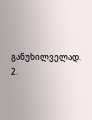განუხილველად.
2.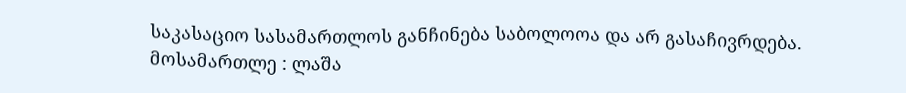საკასაციო სასამართლოს განჩინება საბოლოოა და არ გასაჩივრდება.
მოსამართლე : ლაშა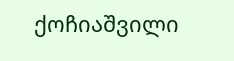ქოჩიაშვილი